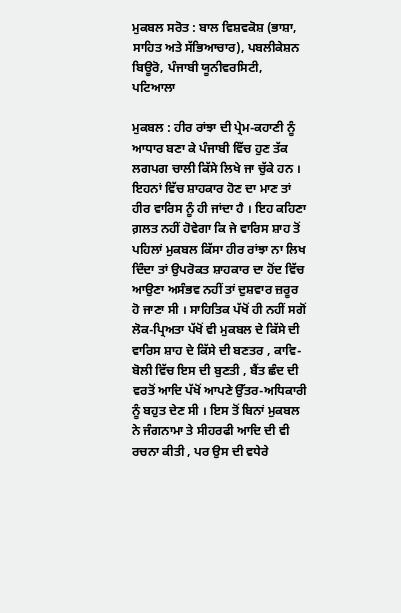ਮੁਕਬਲ ਸਰੋਤ : ਬਾਲ ਵਿਸ਼ਵਕੋਸ਼ (ਭਾਸ਼ਾ, ਸਾਹਿਤ ਅਤੇ ਸੱਭਿਆਚਾਰ), ਪਬਲੀਕੇਸ਼ਨ ਬਿਊਰੋ, ਪੰਜਾਬੀ ਯੂਨੀਵਰਸਿਟੀ, ਪਟਿਆਲਾ

ਮੁਕਬਲ : ਹੀਰ ਰਾਂਝਾ ਦੀ ਪ੍ਰੇਮ-ਕਹਾਣੀ ਨੂੰ ਆਧਾਰ ਬਣਾ ਕੇ ਪੰਜਾਬੀ ਵਿੱਚ ਹੁਣ ਤੱਕ ਲਗਪਗ ਚਾਲੀ ਕਿੱਸੇ ਲਿਖੇ ਜਾ ਚੁੱਕੇ ਹਨ । ਇਹਨਾਂ ਵਿੱਚ ਸ਼ਾਹਕਾਰ ਹੋਣ ਦਾ ਮਾਣ ਤਾਂ ਹੀਰ ਵਾਰਿਸ ਨੂੰ ਹੀ ਜਾਂਦਾ ਹੈ । ਇਹ ਕਹਿਣਾ ਗ਼ਲਤ ਨਹੀਂ ਹੋਵੇਗਾ ਕਿ ਜੇ ਵਾਰਿਸ ਸ਼ਾਹ ਤੋਂ ਪਹਿਲਾਂ ਮੁਕਬਲ ਕਿੱਸਾ ਹੀਰ ਰਾਂਝਾ ਨਾ ਲਿਖ ਦਿੰਦਾ ਤਾਂ ਉਪਰੋਕਤ ਸ਼ਾਹਕਾਰ ਦਾ ਹੋਂਦ ਵਿੱਚ ਆਉਣਾ ਅਸੰਭਵ ਨਹੀਂ ਤਾਂ ਦੁਸ਼ਵਾਰ ਜ਼ਰੂਰ ਹੋ ਜਾਣਾ ਸੀ । ਸਾਹਿਤਿਕ ਪੱਖੋਂ ਹੀ ਨਹੀਂ ਸਗੋਂ ਲੋਕ-ਪ੍ਰਿਅਤਾ ਪੱਖੋਂ ਵੀ ਮੁਕਬਲ ਦੇ ਕਿੱਸੇ ਦੀ ਵਾਰਿਸ ਸ਼ਾਹ ਦੇ ਕਿੱਸੇ ਦੀ ਬਣਤਰ , ਕਾਵਿ-ਬੋਲੀ ਵਿੱਚ ਇਸ ਦੀ ਬੁਣਤੀ , ਬੈਂਤ ਛੰਦ ਦੀ ਵਰਤੋਂ ਆਦਿ ਪੱਖੋਂ ਆਪਣੇ ਉੱਤਰ-ਅਧਿਕਾਰੀ ਨੂੰ ਬਹੁਤ ਦੇਣ ਸੀ । ਇਸ ਤੋਂ ਬਿਨਾਂ ਮੁਕਬਲ ਨੇ ਜੰਗਨਾਮਾ ਤੇ ਸੀਹਰਫੀ ਆਦਿ ਦੀ ਵੀ ਰਚਨਾ ਕੀਤੀ , ਪਰ ਉਸ ਦੀ ਵਧੇਰੇ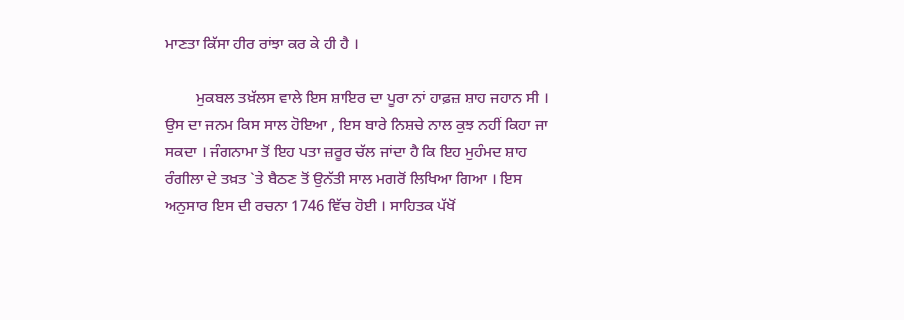ਮਾਣਤਾ ਕਿੱਸਾ ਹੀਰ ਰਾਂਝਾ ਕਰ ਕੇ ਹੀ ਹੈ ।

        ਮੁਕਬਲ ਤਖ਼ੱਲਸ ਵਾਲੇ ਇਸ ਸ਼ਾਇਰ ਦਾ ਪੂਰਾ ਨਾਂ ਹਾਫ਼ਜ਼ ਸ਼ਾਹ ਜਹਾਨ ਸੀ । ਉਸ ਦਾ ਜਨਮ ਕਿਸ ਸਾਲ ਹੋਇਆ , ਇਸ ਬਾਰੇ ਨਿਸ਼ਚੇ ਨਾਲ ਕੁਝ ਨਹੀਂ ਕਿਹਾ ਜਾ ਸਕਦਾ । ਜੰਗਨਾਮਾ ਤੋਂ ਇਹ ਪਤਾ ਜ਼ਰੂਰ ਚੱਲ ਜਾਂਦਾ ਹੈ ਕਿ ਇਹ ਮੁਹੰਮਦ ਸ਼ਾਹ ਰੰਗੀਲਾ ਦੇ ਤਖ਼ਤ `ਤੇ ਬੈਠਣ ਤੋਂ ਉਨੱਤੀ ਸਾਲ ਮਗਰੋਂ ਲਿਖਿਆ ਗਿਆ । ਇਸ ਅਨੁਸਾਰ ਇਸ ਦੀ ਰਚਨਾ 1746 ਵਿੱਚ ਹੋਈ । ਸਾਹਿਤਕ ਪੱਖੋਂ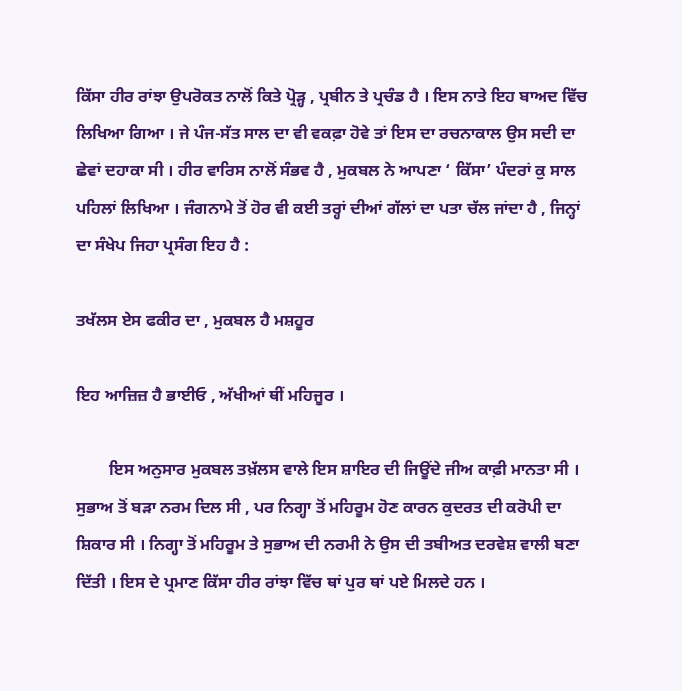ਕਿੱਸਾ ਹੀਰ ਰਾਂਝਾ ਉਪਰੋਕਤ ਨਾਲੋਂ ਕਿਤੇ ਪ੍ਰੋੜ੍ਹ , ਪ੍ਰਬੀਨ ਤੇ ਪ੍ਰਚੰਡ ਹੈ । ਇਸ ਨਾਤੇ ਇਹ ਬਾਅਦ ਵਿੱਚ ਲਿਖਿਆ ਗਿਆ । ਜੇ ਪੰਜ-ਸੱਤ ਸਾਲ ਦਾ ਵੀ ਵਕਫ਼ਾ ਹੋਵੇ ਤਾਂ ਇਸ ਦਾ ਰਚਨਾਕਾਲ ਉਸ ਸਦੀ ਦਾ ਛੇਵਾਂ ਦਹਾਕਾ ਸੀ । ਹੀਰ ਵਾਰਿਸ ਨਾਲੋਂ ਸੰਭਵ ਹੈ , ਮੁਕਬਲ ਨੇ ਆਪਣਾ ‘ ਕਿੱਸਾ’ ਪੰਦਰਾਂ ਕੁ ਸਾਲ ਪਹਿਲਾਂ ਲਿਖਿਆ । ਜੰਗਨਾਮੇ ਤੋਂ ਹੋਰ ਵੀ ਕਈ ਤਰ੍ਹਾਂ ਦੀਆਂ ਗੱਲਾਂ ਦਾ ਪਤਾ ਚੱਲ ਜਾਂਦਾ ਹੈ , ਜਿਨ੍ਹਾਂ ਦਾ ਸੰਖੇਪ ਜਿਹਾ ਪ੍ਰਸੰਗ ਇਹ ਹੈ :

ਤਖੱਲਸ ਏਸ ਫਕੀਰ ਦਾ , ਮੁਕਬਲ ਹੈ ਮਸ਼ਹੂਰ

ਇਹ ਆਜ਼ਿਜ਼ ਹੈ ਭਾਈਓ , ਅੱਖੀਆਂ ਥੀਂ ਮਹਿਜੂਰ ।

        ਇਸ ਅਨੁਸਾਰ ਮੁਕਬਲ ਤਖ਼ੱਲਸ ਵਾਲੇ ਇਸ ਸ਼ਾਇਰ ਦੀ ਜਿਊਂਦੇ ਜੀਅ ਕਾਫ਼ੀ ਮਾਨਤਾ ਸੀ । ਸੁਭਾਅ ਤੋਂ ਬੜਾ ਨਰਮ ਦਿਲ ਸੀ , ਪਰ ਨਿਗ੍ਹਾ ਤੋਂ ਮਹਿਰੂਮ ਹੋਣ ਕਾਰਨ ਕੁਦਰਤ ਦੀ ਕਰੋਪੀ ਦਾ ਸ਼ਿਕਾਰ ਸੀ । ਨਿਗ੍ਹਾ ਤੋਂ ਮਹਿਰੂਮ ਤੇ ਸੁਭਾਅ ਦੀ ਨਰਮੀ ਨੇ ਉਸ ਦੀ ਤਬੀਅਤ ਦਰਵੇਸ਼ ਵਾਲੀ ਬਣਾ ਦਿੱਤੀ । ਇਸ ਦੇ ਪ੍ਰਮਾਣ ਕਿੱਸਾ ਹੀਰ ਰਾਂਝਾ ਵਿੱਚ ਥਾਂ ਪੁਰ ਥਾਂ ਪਏ ਮਿਲਦੇ ਹਨ ।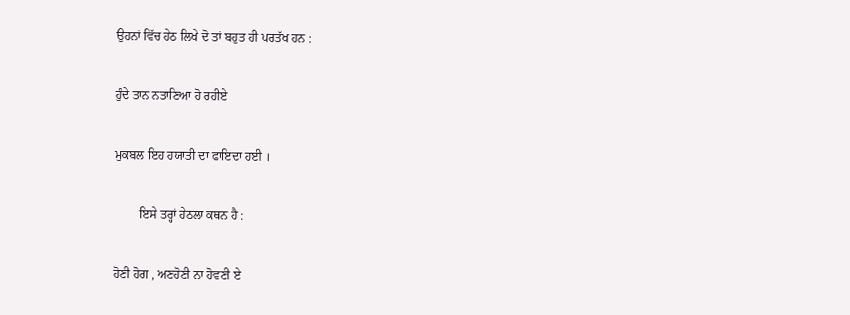ਉਹਨਾਂ ਵਿੱਚ ਹੇਠ ਲਿਖੇ ਦੋ ਤਾਂ ਬਹੁਤ ਹੀ ਪਰਤੱਖ ਹਨ :

ਹੁੰਦੇ ਤਾਨ ਨਤਾਣਿਆ ਹੋ ਰਹੀਏ

ਮੁਕਬਲ ਇਹ ਹਯਾਤੀ ਦਾ ਫਾਇਦਾ ਹਈ ।

        ਇਸੇ ਤਰ੍ਹਾਂ ਹੇਠਲਾ ਕਥਨ ਹੈ :

ਹੋਣੀ ਹੋਗ , ਅਣਹੋਣੀ ਨਾ ਹੋਵਣੀ ਏ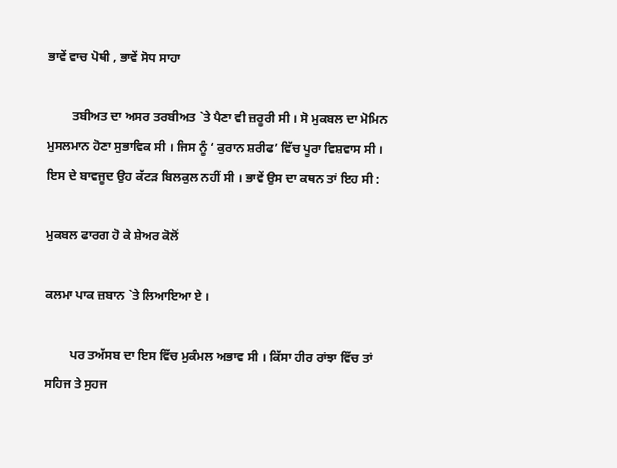ਭਾਵੇਂ ਵਾਚ ਪੋਥੀ , ਭਾਵੇਂ ਸੋਧ ਸਾਹਾ

        ਤਬੀਅਤ ਦਾ ਅਸਰ ਤਰਬੀਅਤ `ਤੇ ਪੈਣਾ ਵੀ ਜ਼ਰੂਰੀ ਸੀ । ਸੋ ਮੁਕਬਲ ਦਾ ਮੋਮਿਨ ਮੁਸਲਮਾਨ ਹੋਣਾ ਸੁਭਾਵਿਕ ਸੀ । ਜਿਸ ਨੂੰ ‘ ਕੁਰਾਨ ਸ਼ਰੀਫ’ ਵਿੱਚ ਪੂਰਾ ਵਿਸ਼ਵਾਸ ਸੀ । ਇਸ ਦੇ ਬਾਵਜੂਦ ਉਹ ਕੱਟੜ ਬਿਲਕੁਲ ਨਹੀਂ ਸੀ । ਭਾਵੇਂ ਉਸ ਦਾ ਕਥਨ ਤਾਂ ਇਹ ਸੀ :

ਮੁਕਬਲ ਫਾਰਗ ਹੋ ਕੇ ਸ਼ੇਅਰ ਕੋਲੋਂ

ਕਲਮਾ ਪਾਕ ਜ਼ਬਾਨ `ਤੇ ਲਿਆਇਆ ਏ ।

        ਪਰ ਤਅੱਸਬ ਦਾ ਇਸ ਵਿੱਚ ਮੁਕੰਮਲ ਅਭਾਵ ਸੀ । ਕਿੱਸਾ ਹੀਰ ਰਾਂਝਾ ਵਿੱਚ ਤਾਂ ਸਹਿਜ ਤੇ ਸੁਹਜ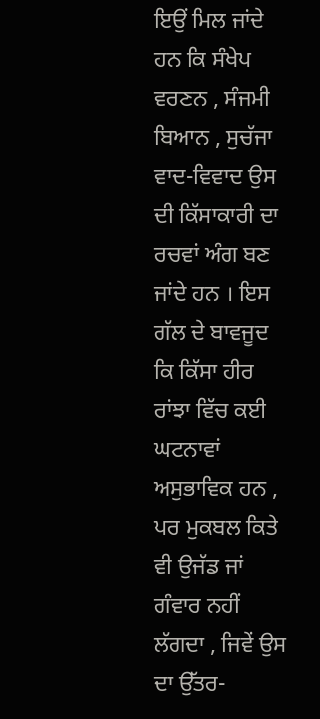ਇਉਂ ਮਿਲ ਜਾਂਦੇ ਹਨ ਕਿ ਸੰਖੇਪ ਵਰਣਨ , ਸੰਜਮੀ ਬਿਆਨ , ਸੁਚੱਜਾ ਵਾਦ-ਵਿਵਾਦ ਉਸ ਦੀ ਕਿੱਸਾਕਾਰੀ ਦਾ ਰਚਵਾਂ ਅੰਗ ਬਣ ਜਾਂਦੇ ਹਨ । ਇਸ ਗੱਲ ਦੇ ਬਾਵਜੂਦ ਕਿ ਕਿੱਸਾ ਹੀਰ ਰਾਂਝਾ ਵਿੱਚ ਕਈ ਘਟਨਾਵਾਂ ਅਸੁਭਾਵਿਕ ਹਨ , ਪਰ ਮੁਕਬਲ ਕਿਤੇ ਵੀ ਉਜੱਡ ਜਾਂ ਗੰਵਾਰ ਨਹੀਂ ਲੱਗਦਾ , ਜਿਵੇਂ ਉਸ ਦਾ ਉੱਤਰ-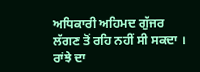ਅਧਿਕਾਰੀ ਅਹਿਮਦ ਗੁੱਜਰ ਲੱਗਣ ਤੋਂ ਰਹਿ ਨਹੀਂ ਸੀ ਸਕਦਾ । ਰਾਂਝੇ ਦਾ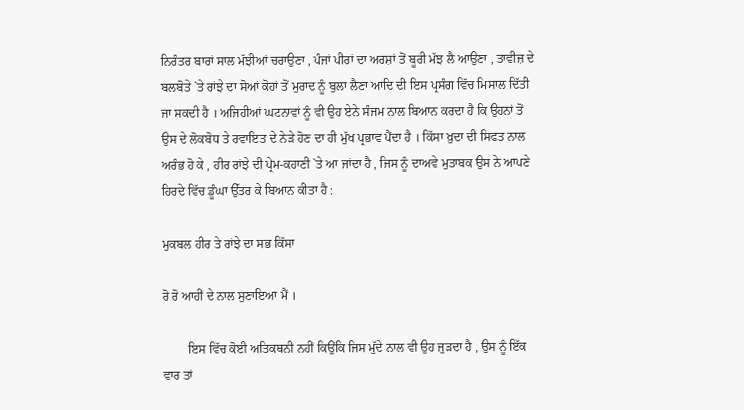ਨਿਰੰਤਰ ਬਾਰਾਂ ਸਾਲ ਮੱਝੀਆਂ ਚਰਾਉਣਾ , ਪੰਜਾਂ ਪੀਰਾਂ ਦਾ ਅਰਸ਼ਾਂ ਤੋਂ ਬੂਰੀ ਮੱਝ ਲੈ ਆਉਣਾ , ਤਾਵੀਜ਼ ਦੇ ਬਲਬੋਤੇ `ਤੇ ਰਾਂਝੇ ਦਾ ਸੋਆਂ ਕੋਹਾਂ ਤੋਂ ਮੁਰਾਦ ਨੂੰ ਬੁਲਾ ਲੈਣਾ ਆਦਿ ਦੀ ਇਸ ਪ੍ਰਸੰਗ ਵਿੱਚ ਮਿਸਾਲ ਦਿੱਤੀ ਜਾ ਸਕਦੀ ਹੈ । ਅਜਿਹੀਆਂ ਘਟਨਾਵਾਂ ਨੂੰ ਵੀ ਉਹ ਏਨੇ ਸੰਜਮ ਨਾਲ ਬਿਆਨ ਕਰਦਾ ਹੈ ਕਿ ਉਹਨਾਂ ਤੋਂ ਉਸ ਦੇ ਲੋਕਬੋਧ ਤੇ ਰਵਾਇਤ ਦੇ ਨੇੜੇ ਹੋਣ ਦਾ ਹੀ ਮੁੱਖ ਪ੍ਰਭਾਵ ਪੈਂਦਾ ਹੈ । ਕਿੱਸਾ ਖ਼ੁਦਾ ਦੀ ਸਿਫਤ ਨਾਲ ਅਰੰਭ ਹੋ ਕੇ , ਹੀਰ ਰਾਂਝੇ ਦੀ ਪ੍ਰੇਮ-ਕਹਾਣੀ `ਤੇ ਆ ਜਾਂਦਾ ਹੈ , ਜਿਸ ਨੂੰ ਦਾਅਵੇ ਮੁਤਾਬਕ ਉਸ ਨੇ ਆਪਣੇ ਹਿਰਦੇ ਵਿੱਚ ਡੂੰਘਾ ਉੱਤਰ ਕੇ ਬਿਆਨ ਕੀਤਾ ਹੈ :

ਮੁਕਬਲ ਹੀਰ ਤੇ ਰਾਂਝੇ ਦਾ ਸਭ ਕਿੱਸਾ

ਰੋ ਰੋ ਆਹੀਂ ਦੇ ਨਾਲ ਸੁਣਾਇਆ ਮੈਂ ।

        ਇਸ ਵਿੱਚ ਕੋਈ ਅਤਿਕਥਨੀ ਨਹੀਂ ਕਿਉਂਕਿ ਜਿਸ ਮੁੱਦੇ ਨਾਲ ਵੀ ਉਹ ਜੁੜਦਾ ਹੈ , ਉਸ ਨੂੰ ਇੱਕ ਵਾਰ ਤਾਂ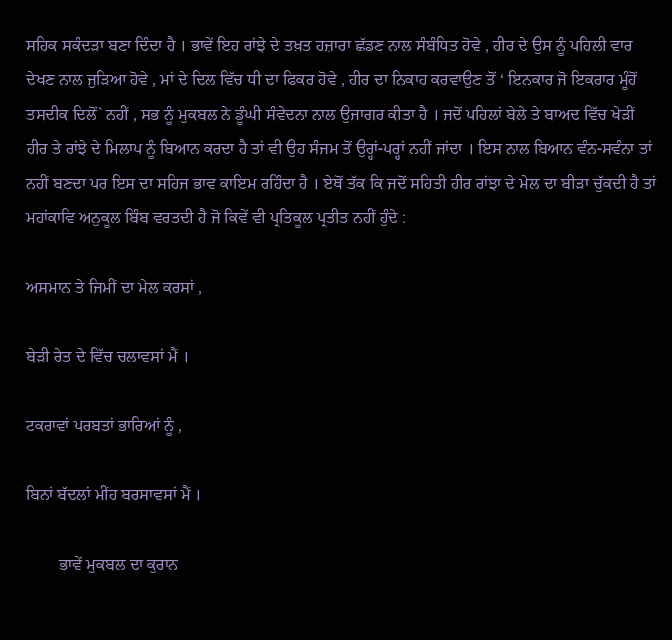ਸਹਿਕ ਸਕੰਦੜਾ ਬਣਾ ਦਿੰਦਾ ਹੈ । ਭਾਵੇਂ ਇਹ ਰਾਂਝੇ ਦੇ ਤਖ਼ਤ ਹਜ਼ਾਰਾ ਛੱਡਣ ਨਾਲ ਸੰਬੰਧਿਤ ਹੋਵੇ , ਹੀਰ ਦੇ ਉਸ ਨੂੰ ਪਹਿਲੀ ਵਾਰ ਦੇਖਣ ਨਾਲ ਜੁੜਿਆ ਹੋਵੇ , ਮਾਂ ਦੇ ਦਿਲ ਵਿੱਚ ਧੀ ਦਾ ਫਿਕਰ ਹੋਵੇ , ਹੀਰ ਦਾ ਨਿਕਾਹ ਕਰਵਾਉਣ ਤੋਂ ‘ ਇਨਕਾਰ ਜੋ ਇਕਰਾਰ ਮੂੰਹੋਂ ਤਸਦੀਕ ਦਿਲੋਂ` ਨਹੀਂ , ਸਭ ਨੂੰ ਮੁਕਬਲ ਨੇ ਡੂੰਘੀ ਸੰਵੇਦਨਾ ਨਾਲ ਉਜਾਗਰ ਕੀਤਾ ਹੈ । ਜਦੋਂ ਪਹਿਲਾਂ ਬੇਲੇ ਤੇ ਬਾਅਦ ਵਿੱਚ ਖੇੜੀਂ ਹੀਰ ਤੇ ਰਾਂਝੇ ਦੇ ਮਿਲਾਪ ਨੂੰ ਬਿਆਨ ਕਰਦਾ ਹੈ ਤਾਂ ਵੀ ਉਹ ਸੰਜਮ ਤੋਂ ਉਰ੍ਹਾਂ-ਪਰ੍ਹਾਂ ਨਹੀਂ ਜਾਂਦਾ । ਇਸ ਨਾਲ ਬਿਆਨ ਵੰਨ-ਸਵੰਨਾ ਤਾਂ ਨਹੀਂ ਬਣਦਾ ਪਰ ਇਸ ਦਾ ਸਹਿਜ ਭਾਵ ਕਾਇਮ ਰਹਿੰਦਾ ਹੈ । ਏਥੋਂ ਤੱਕ ਕਿ ਜਦੋਂ ਸਹਿਤੀ ਹੀਰ ਰਾਂਝਾ ਦੇ ਮੇਲ ਦਾ ਬੀੜਾ ਚੁੱਕਦੀ ਹੈ ਤਾਂ ਮਹਾਂਕਾਵਿ ਅਨੁਕੂਲ ਬਿੰਬ ਵਰਤਦੀ ਹੈ ਜੋ ਕਿਵੇਂ ਵੀ ਪ੍ਰਤਿਕੂਲ ਪ੍ਰਤੀਤ ਨਹੀਂ ਹੁੰਦੇ :

ਅਸਮਾਨ ਤੇ ਜਿਮੀਂ ਦਾ ਮੇਲ ਕਰਸਾਂ ,

ਬੇੜੀ ਰੇਤ ਦੇ ਵਿੱਚ ਚਲਾਵਸਾਂ ਮੈਂ ।

ਟਕਰਾਵਾਂ ਪਰਬਤਾਂ ਭਾਰਿਆਂ ਨੂੰ ,

ਬਿਨਾਂ ਬੱਦਲਾਂ ਮੀਂਹ ਬਰਸਾਵਸਾਂ ਮੈਂ ।

        ਭਾਵੇਂ ਮੁਕਬਲ ਦਾ ਕੁਰਾਨ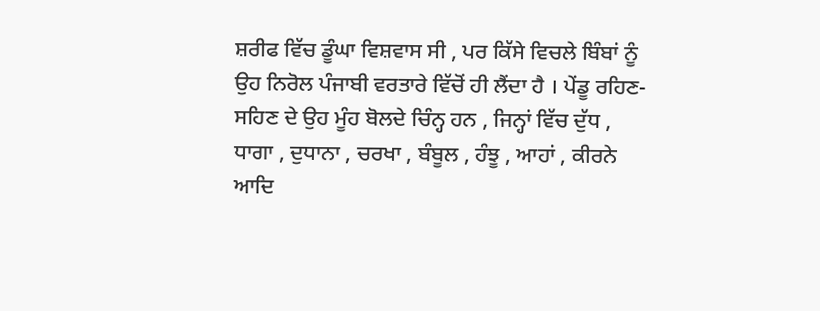ਸ਼ਰੀਫ ਵਿੱਚ ਡੂੰਘਾ ਵਿਸ਼ਵਾਸ ਸੀ , ਪਰ ਕਿੱਸੇ ਵਿਚਲੇ ਬਿੰਬਾਂ ਨੂੰ ਉਹ ਨਿਰੋਲ ਪੰਜਾਬੀ ਵਰਤਾਰੇ ਵਿੱਚੋਂ ਹੀ ਲੈਂਦਾ ਹੈ । ਪੇਂਡੂ ਰਹਿਣ-ਸਹਿਣ ਦੇ ਉਹ ਮੂੰਹ ਬੋਲਦੇ ਚਿੰਨ੍ਹ ਹਨ , ਜਿਨ੍ਹਾਂ ਵਿੱਚ ਦੁੱਧ , ਧਾਗਾ , ਦੁਧਾਨਾ , ਚਰਖਾ , ਬੰਬੂਲ , ਹੰਝੂ , ਆਹਾਂ , ਕੀਰਨੇ ਆਦਿ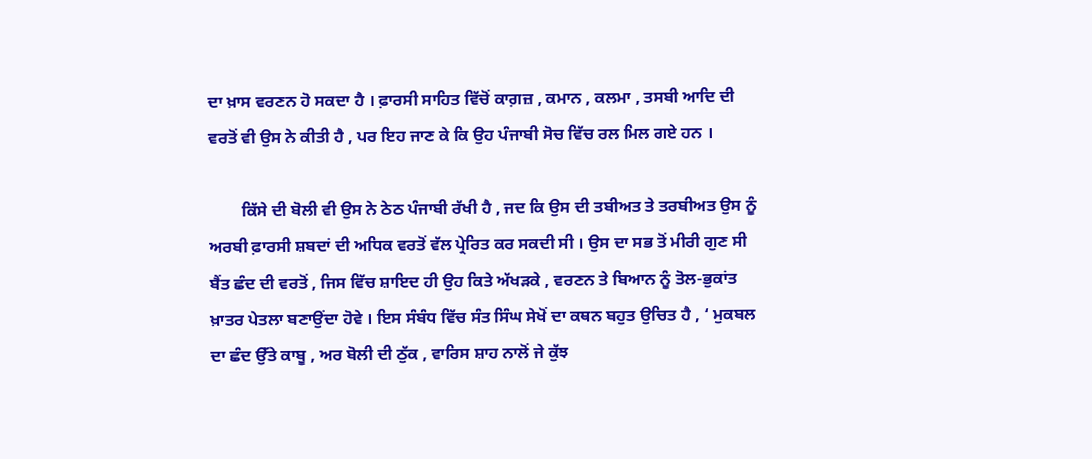ਦਾ ਖ਼ਾਸ ਵਰਣਨ ਹੋ ਸਕਦਾ ਹੈ । ਫ਼ਾਰਸੀ ਸਾਹਿਤ ਵਿੱਚੋਂ ਕਾਗ਼ਜ਼ , ਕਮਾਨ , ਕਲਮਾ , ਤਸਬੀ ਆਦਿ ਦੀ ਵਰਤੋਂ ਵੀ ਉਸ ਨੇ ਕੀਤੀ ਹੈ , ਪਰ ਇਹ ਜਾਣ ਕੇ ਕਿ ਉਹ ਪੰਜਾਬੀ ਸੋਚ ਵਿੱਚ ਰਲ ਮਿਲ ਗਏ ਹਨ ।

        ਕਿੱਸੇ ਦੀ ਬੋਲੀ ਵੀ ਉਸ ਨੇ ਠੇਠ ਪੰਜਾਬੀ ਰੱਖੀ ਹੈ , ਜਦ ਕਿ ਉਸ ਦੀ ਤਬੀਅਤ ਤੇ ਤਰਬੀਅਤ ਉਸ ਨੂੰ ਅਰਬੀ ਫ਼ਾਰਸੀ ਸ਼ਬਦਾਂ ਦੀ ਅਧਿਕ ਵਰਤੋਂ ਵੱਲ ਪ੍ਰੇਰਿਤ ਕਰ ਸਕਦੀ ਸੀ । ਉਸ ਦਾ ਸਭ ਤੋਂ ਮੀਰੀ ਗੁਣ ਸੀ ਬੈਂਤ ਛੰਦ ਦੀ ਵਰਤੋਂ , ਜਿਸ ਵਿੱਚ ਸ਼ਾਇਦ ਹੀ ਉਹ ਕਿਤੇ ਅੱਖੜਕੇ , ਵਰਣਨ ਤੇ ਬਿਆਨ ਨੂੰ ਤੋਲ-ਭੁਕਾਂਤ ਖ਼ਾਤਰ ਪੇਤਲਾ ਬਣਾਉਂਦਾ ਹੋਵੇ । ਇਸ ਸੰਬੰਧ ਵਿੱਚ ਸੰਤ ਸਿੰਘ ਸੇਖੋਂ ਦਾ ਕਥਨ ਬਹੁਤ ਉਚਿਤ ਹੈ , ‘ ਮੁਕਬਲ ਦਾ ਛੰਦ ਉੱਤੇ ਕਾਬੂ , ਅਰ ਬੋਲੀ ਦੀ ਠੁੱਕ , ਵਾਰਿਸ ਸ਼ਾਹ ਨਾਲੋਂ ਜੇ ਕੁੱਝ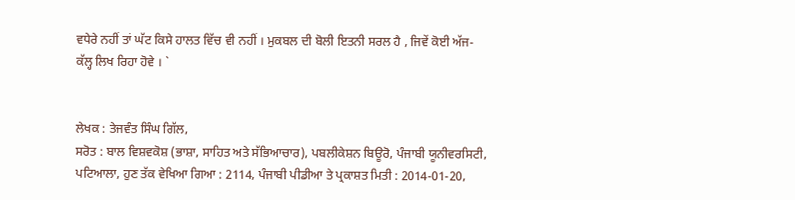ਵਧੇਰੇ ਨਹੀਂ ਤਾਂ ਘੱਟ ਕਿਸੇ ਹਾਲਤ ਵਿੱਚ ਵੀ ਨਹੀਂ । ਮੁਕਬਲ ਦੀ ਬੋਲੀ ਇਤਨੀ ਸਰਲ ਹੈ , ਜਿਵੇਂ ਕੋਈ ਅੱਜ-ਕੱਲ੍ਹ ਲਿਖ ਰਿਹਾ ਹੋਵੇ । `


ਲੇਖਕ : ਤੇਜਵੰਤ ਸਿੰਘ ਗਿੱਲ,
ਸਰੋਤ : ਬਾਲ ਵਿਸ਼ਵਕੋਸ਼ (ਭਾਸ਼ਾ, ਸਾਹਿਤ ਅਤੇ ਸੱਭਿਆਚਾਰ), ਪਬਲੀਕੇਸ਼ਨ ਬਿਊਰੋ, ਪੰਜਾਬੀ ਯੂਨੀਵਰਸਿਟੀ, ਪਟਿਆਲਾ, ਹੁਣ ਤੱਕ ਵੇਖਿਆ ਗਿਆ : 2114, ਪੰਜਾਬੀ ਪੀਡੀਆ ਤੇ ਪ੍ਰਕਾਸ਼ਤ ਮਿਤੀ : 2014-01-20,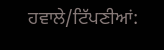ਹਵਾਲੇ/ਟਿੱਪਣੀਆਂ: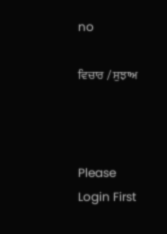no

ਵਿਚਾਰ / ਸੁਝਾਅ



Please Login First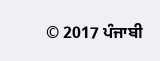© 2017 ਪੰਜਾਬੀ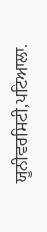ਯੂਨੀਵਰਸਿਟੀ,ਪਟਿਆਲਾ.